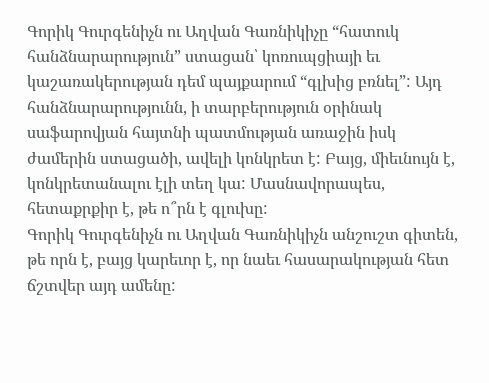Գորիկ Գուրգենիչն ու Աղվան Գառնիկիչը “հատուկ հանձնարարություն” ստացան՝ կոռուպցիայի եւ կաշառակերության դեմ պայքարում “գլխից բռնել”: Այդ հանձնարարությունն, ի տարբերություն օրինակ սաֆարովյան հայտնի պատմության առաջին իսկ ժամերին ստացածի, ավելի կոնկրետ է: Բայց, միեւնույն է, կոնկրետանալու էլի տեղ կա: Մասնավորապես, հետաքրքիր է, թե ո՞րն է գլուխը:
Գորիկ Գուրգենիչն ու Աղվան Գառնիկիչն անշուշտ գիտեն, թե որն է, բայց կարեւոր է, որ նաեւ հասարակության հետ ճշտվեր այդ ամենը: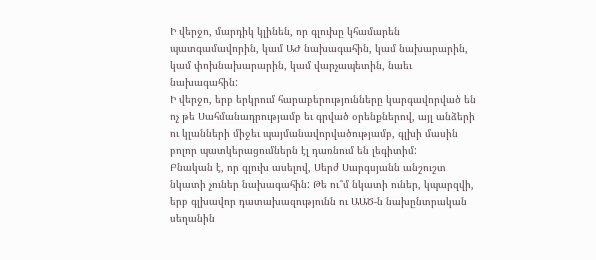Ի վերջո, մարդիկ կլինեն, որ գլուխը կհամարեն պատգամավորին, կամ ԱԺ նախագահին, կամ նախարարին, կամ փոխնախարարին, կամ վարչապետին, նաեւ նախագահին:
Ի վերջո, երբ երկրում հարաբերությունները կարգավորված են ոչ թե Սահմանադրությամբ եւ գրված օրենքներով, այլ անձերի ու կլանների միջեւ պայմանավորվածությամբ, գլխի մասին բոլոր պատկերացումներն էլ դառնում են լեգիտիմ:
Բնական է, որ գլուխ ասելով, Սերժ Սարգսյանն անշուշտ նկատի չուներ նախագահին: Թե ու՞մ նկատի ուներ, կպարզվի, երբ գլխավոր դատախազությունն ու ԱԱԾ-ն նախընտրական սեղանին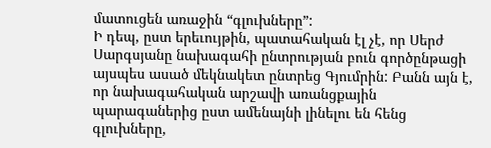մատուցեն առաջին “գլուխները”:
Ի դեպ, ըստ երեւույթին, պատահական էլ չէ, որ Սերժ Սարգսյանը նախագահի ընտրության բուն գործընթացի այսպես ասած մեկնակետ ընտրեց Գյումրին: Բանն այն է, որ նախագահական արշավի առանցքային պարագաներից ըստ ամենայնի լինելու են հենց գլուխները,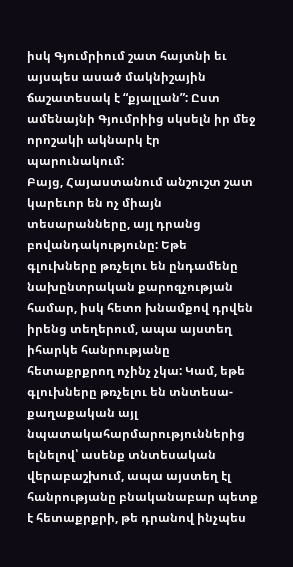իսկ Գյումրիում շատ հայտնի եւ այսպես ասած մակնիշային ճաշատեսակ է “քյալլան”: Ըստ ամենայնի Գյումրիից սկսելն իր մեջ որոշակի ակնարկ էր պարունակում:
Բայց, Հայաստանում անշուշտ շատ կարեւոր են ոչ միայն տեսարանները, այլ դրանց բովանդակությունը: Եթե գլուխները թռչելու են ընդամենը նախընտրական քարոզչության համար, իսկ հետո խնամքով դրվեն իրենց տեղերում, ապա այստեղ իհարկե հանրությանը հետաքրքրող ոչինչ չկա: Կամ, եթե գլուխները թռչելու են տնտեսա-քաղաքական այլ նպատակահարմարություններից ելնելով՝ ասենք տնտեսական վերաբաշխում, ապա այստեղ էլ հանրությանը բնականաբար պետք է հետաքրքրի, թե դրանով ինչպես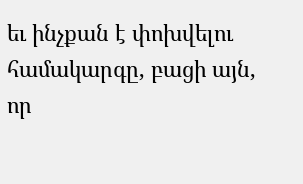եւ ինչքան է փոխվելու համակարգը, բացի այն, որ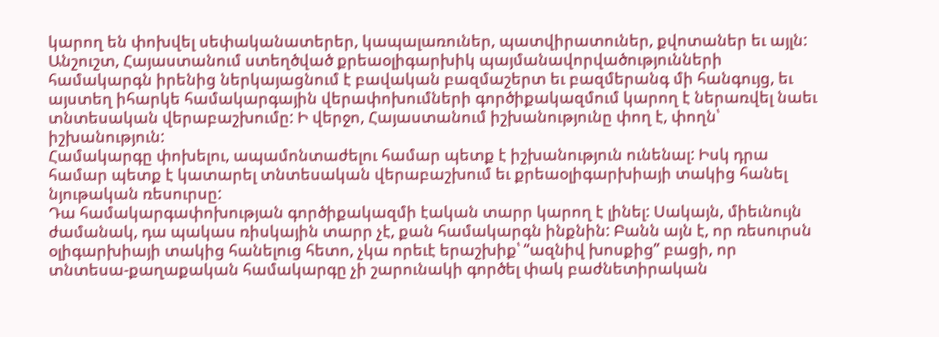կարող են փոխվել սեփականատերեր, կապալառուներ, պատվիրատուներ, քվոտաներ եւ այլն:
Անշուշտ, Հայաստանում ստեղծված քրեաօլիգարխիկ պայմանավորվածությունների համակարգն իրենից ներկայացնում է բավական բազմաշերտ եւ բազմերանգ մի հանգույց, եւ այստեղ իհարկե համակարգային վերափոխումների գործիքակազմում կարող է ներառվել նաեւ տնտեսական վերաբաշխումը: Ի վերջո, Հայաստանում իշխանությունը փող է, փողն՝ իշխանություն:
Համակարգը փոխելու, ապամոնտաժելու համար պետք է իշխանություն ունենալ: Իսկ դրա համար պետք է կատարել տնտեսական վերաբաշխում եւ քրեաօլիգարխիայի տակից հանել նյութական ռեսուրսը:
Դա համակարգափոխության գործիքակազմի էական տարր կարող է լինել: Սակայն, միեւնույն ժամանակ, դա պակաս ռիսկային տարր չէ, քան համակարգն ինքնին: Բանն այն է, որ ռեսուրսն օլիգարխիայի տակից հանելուց հետո, չկա որեւէ երաշխիք՝ “ազնիվ խոսքից” բացի, որ տնտեսա-քաղաքական համակարգը չի շարունակի գործել փակ բաժնետիրական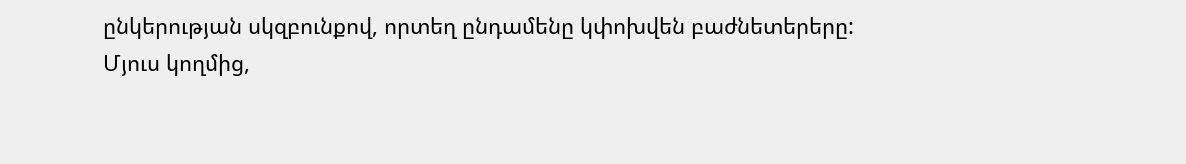ընկերության սկզբունքով, որտեղ ընդամենը կփոխվեն բաժնետերերը:
Մյուս կողմից,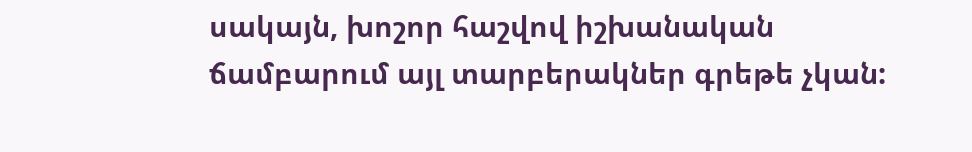սակայն, խոշոր հաշվով իշխանական ճամբարում այլ տարբերակներ գրեթե չկան: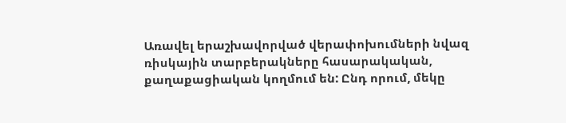Առավել երաշխավորված վերափոխումների նվազ ռիսկային տարբերակները հասարակական, քաղաքացիական կողմում են: Ընդ որում, մեկը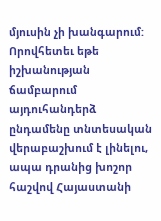մյուսին չի խանգարում: Որովհետեւ եթե իշխանության ճամբարում այդուհանդերձ ընդամենը տնտեսական վերաբաշխում է լինելու, ապա դրանից խոշոր հաշվով Հայաստանի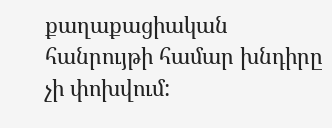քաղաքացիական հանրույթի համար խնդիրը չի փոխվում: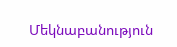Մեկնաբանություն